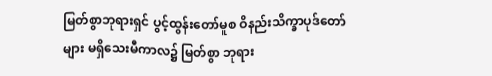မြတ်စွာဘုရားရှင် ပွင့်ထွန်းတော်မူစ ဝိနည်းသိက္ခာပုဒ်တော်များ မရှိသေးမီကာလ၌ မြတ်စွာ ဘုရား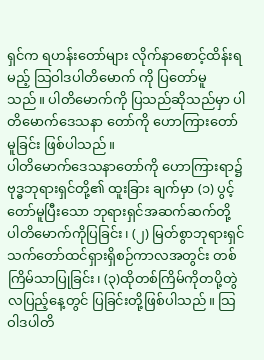ရှင်က ရဟန်းတော်များ လိုက်နာစောင့်ထိန်းရမည့် သြဝါဒပါတိမောက် ကို ပြတော်မူ သည်။ ပါတိမောက်ကို ပြသည်ဆိုသည်မှာ ပါတိမောက်ဒေသနာ တော်ကို ဟောကြားတော်မူခြင်း ဖြစ်ပါသည်။
ပါတိမောက်ဒေသနာတော်ကို ဟောကြားရာ၌ ဗုဒ္ဓဘုရားရှင်တို့၏ ထူးခြား ချက်မှာ (၁) ပွင့်တော်မူပြီးသော ဘုရားရှင်အဆက်ဆက်တို့ ပါတိမောက်ကိုပြခြင်း၊ (၂) မြတ်စွာဘုရားရှင် သက်တော်ထင်ရှားရှိစဉ်ကာလအတွင်း တစ်ကြိမ်သာပြုခြင်း၊ (၃)ထိုတစ်ကြိမ်ကိုတပို့တွဲ လပြည့်နေ့တွင် ပြခြင်းတို့ဖြစ်ပါသည်။ သြဝါဒပါတိ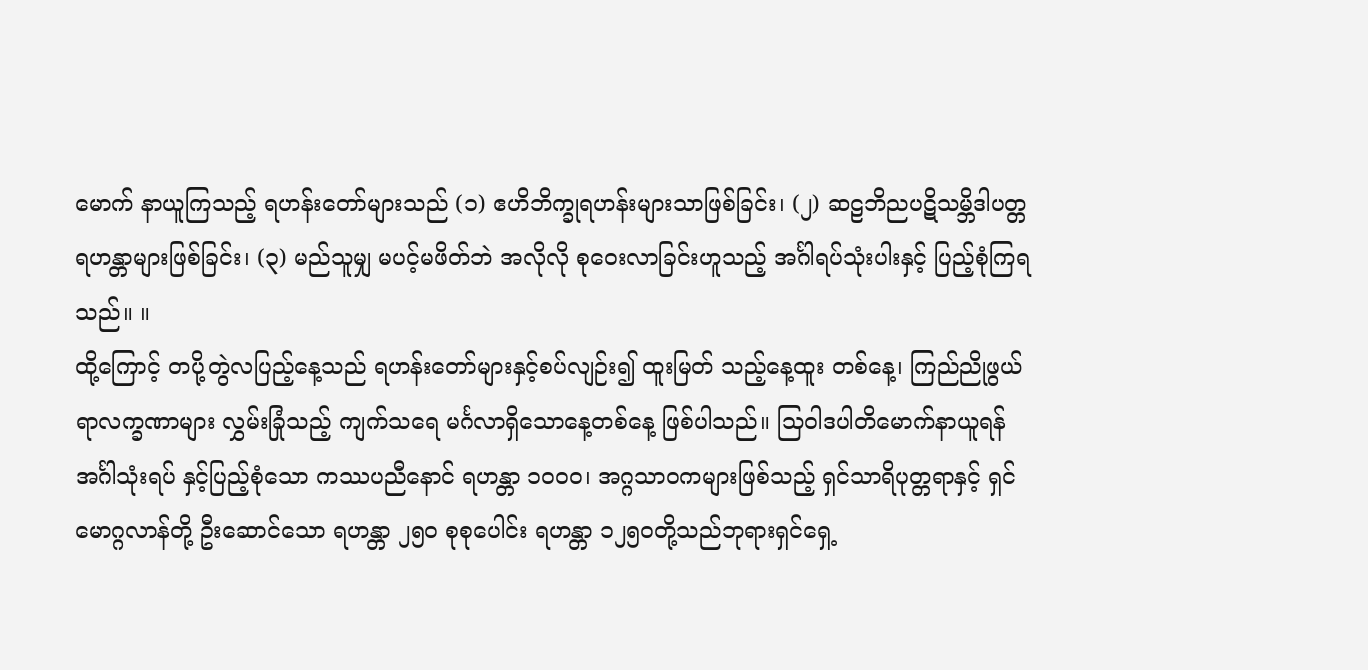မောက် နာယူကြသည့် ရဟန်းတော်များသည် (၁) ဧဟိဘိက္ခုရဟန်းများသာဖြစ်ခြင်း၊ (၂) ဆဠဘိညပဋိသမ္ဘိဒါပတ္တ ရဟန္တာများဖြစ်ခြင်း၊ (၃) မည်သူမျှ မပင့်မဖိတ်ဘဲ အလိုလို စုဝေးလာခြင်းဟူသည့် အင်္ဂါရပ်သုံးပါးနှင့် ပြည့်စုံကြရသည်။ ။
ထို့ကြောင့် တပို့တွဲလပြည့်နေ့သည် ရဟန်းတော်များနှင့်စပ်လျဉ်း၍ ထူးမြတ် သည့်နေ့ထူး တစ်နေ့၊ ကြည်ညိုဖွယ်ရာလက္ခဏာများ လွှမ်းခြုံသည့် ကျက်သရေ မင်္ဂလာရှိသောနေ့တစ်နေ့ ဖြစ်ပါသည်။ သြဝါဒပါတိမောက်နာယူရန် အင်္ဂါသုံးရပ် နှင့်ပြည့်စုံသော ကဿပညီနောင် ရဟန္တာ ၁၀၀၀၊ အဂ္ဂသာဝကများဖြစ်သည့် ရှင်သာရိပုတ္တရာနှင့် ရှင်မောဂ္ဂလာန်တို့ ဦးဆောင်သော ရဟန္တာ ၂၅၀ စုစုပေါင်း ရဟန္တာ ၁၂၅၀တို့သည်ဘုရားရှင်ရှေ့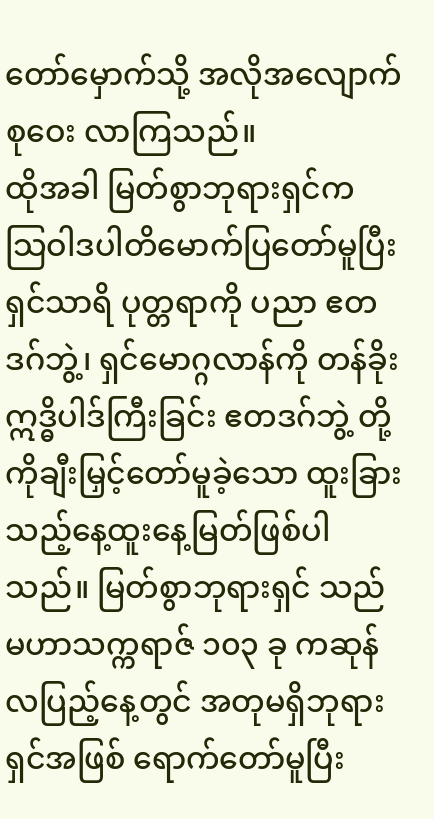တော်မှောက်သို့ အလိုအလျောက်စုဝေး လာကြသည်။
ထိုအခါ မြတ်စွာဘုရားရှင်က သြဝါဒပါတိမောက်ပြတော်မူပြီး ရှင်သာရိ ပုတ္တရာကို ပညာ ဧတဒဂ်ဘွဲ့၊ ရှင်မောဂ္ဂလာန်ကို တန်ခိုးဣဒ္ဓိပါဒ်ကြီးခြင်း ဧတဒဂ်ဘွဲ့ တို့ကိုချီးမြှင့်တော်မူခဲ့သော ထူးခြားသည့်နေ့ထူးနေ့မြတ်ဖြစ်ပါသည်။ မြတ်စွာဘုရားရှင် သည် မဟာသက္ကရာဇ် ၁၀၃ ခု ကဆုန်လပြည့်နေ့တွင် အတုမရှိဘုရားရှင်အဖြစ် ရောက်တော်မူပြီး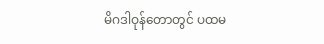မိဂဒါဝုန်တောတွင် ပထမ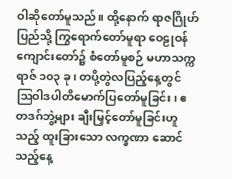ဝါဆိုတော်မူသည်။ ထို့နောက် ရာဇဂြိုဟ် ပြည်သို့ ကြွရောက်တော်မူရာ ဝေဠုဝန် ကျောင်းတော်၌ စံတော်မူစဉ် မဟာသက္ကရာဇ် ၁၀၃ ခု၊ တပို့တွဲလပြည့်နေ့တွင် ဩဝါဒပါတိမောက်ပြတော်မူခြင်း၊ ဧတဒဂ်ဘွဲ့များ ချီးမြှင့်တော်မူခြင်းဟူသည့် ထူးခြားသော လက္ခဏာ ဆောင်သည့်နေ့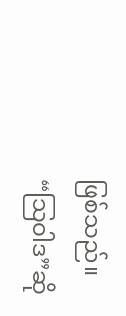ဖြစ်သည်။
“သြဝါဒ”ဆို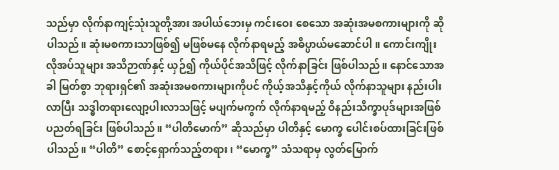သည်မှာ လိုက်နာကျင့်သုံးသူတို့အား အပါယ်ဘေးမှ ကင်းဝေး စေသော အဆုံးအမစကားများကို ဆိုပါသည်။ ဆုံးမစကားသာဖြစ်၍ မဖြစ်မနေ လိုက်နာရမည့် အဓိပ္ပာယ်မဆောင်ပါ။ ကောင်းကျိုးလိုအပ်သူများ အသိဉာဏ်နှင့် ယှဉ်၍ ကိုယ်ပိုင်အသိဖြင့် လိုက်နာခြင်း ဖြစ်ပါသည်။ နောင်သောအခါ မြတ်စွာ ဘုရားရှင်၏ အဆုံးအမစကားများကိုပင် ကိုယ့်အသိနှင့်ကိုယ် လိုက်နာသူများ နည်းပါးလာပြီး သဒ္ဓါတရားလျော့ပါးလာသဖြင့် မပျက်မကွက် လိုက်နာရမည့် ဝိနည်းသိက္ခာပုဒ်များအဖြစ် ပညတ်ရခြင်း ဖြစ်ပါသည်။ “ပါတိမောက်” ဆိုသည်မှာ ပါတိနှင့် မောက္ခ ပေါင်းစပ်ထားခြင်းဖြစ်ပါသည်။ “ပါတိ” စောင့်ရှောက်သည့်တရား၊ “မောက္ခ” သံသရာမှ လွတ်မြောက်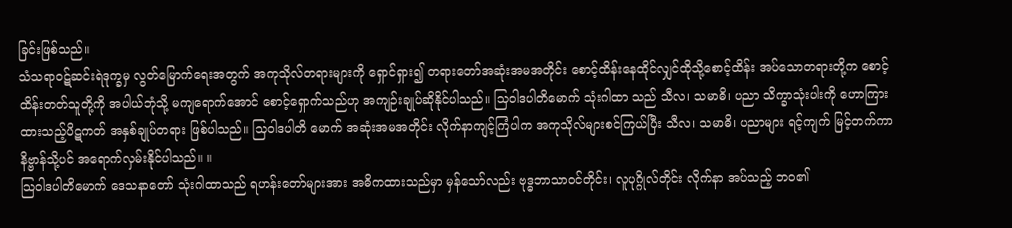ခြင်းဖြစ်သည်။
သံသရာဝဋ်ဆင်းရဲဒုက္ခမှ လွတ်မြောက်ရေးအတွက် အကုသိုလ်တရားများကို ရှောင်ရှား၍ တရားတော်အဆုံးအမအတိုင်း စောင့်ထိန်းနေထိုင်လျှင်ထိုသို့စောင့်ထိန်း အပ်သောတရားတို့က စောင့်ထိန်းတတ်သူတို့ကို အပါယ်ဘုံသို့ မကျရောက်အောင် စောင့်ရှောက်သည်ဟု အကျဉ်းချုပ်ဆိုနိုင်ပါသည်။ သြဝါဒပါတိမောက် သုံးဂါထာ သည် သီလ၊ သမာဓိ၊ ပညာ သိက္ခာသုံးပါးကို ဟောကြားထားသည့်ပိဋကတ် အနှစ်ချုပ်တရား ဖြစ်ပါသည်။ သြဝါဒပါတိ မောက် အဆုံးအမအတိုင်း လိုက်နာကျင့်ကြံပါက အကုသိုလ်များစင်ကြယ်ပြီး သီလ၊ သမာဓိ၊ ပညာများ ရင့်ကျက် မြင့်တက်ကာ နိဗ္ဗာန်သို့ပင် အရောက်လှမ်းနိုင်ပါသည်။ ။
သြဝါဒပါတိမောက် ဒေသနာတော် သုံးဂါထာသည် ရဟန်းတော်များအား အဓိကထားသည်မှာ မှန်သော်လည်း ဗုဒ္ဓဘာသာဝင်တိုင်း၊ လူပုဂ္ဂိုလ်တိုင်း လိုက်နာ အပ်သည့် ဘဝ၏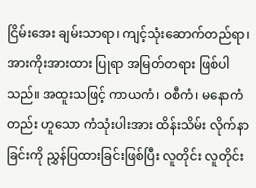ငြိမ်းအေး ချမ်းသာရာ၊ ကျင့်သုံးဆောက်တည်ရာ၊ အားကိုးအားထား ပြုရာ အမြတ်တရား ဖြစ်ပါသည်။ အထူးသဖြင့် ကာယကံ၊ ဝစီကံ၊ မနောကံတည်း ဟူသော ကံသုံးပါးအား ထိန်းသိမ်း လိုက်နာခြင်းကို ညွှန်ပြထားခြင်းဖြစ်ပြီး လူတိုင်း လူတိုင်း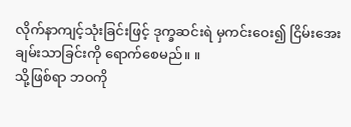လိုက်နာကျင့်သုံးခြင်းဖြင့် ဒုက္ခဆင်းရဲ မှကင်းဝေး၍ ငြိမ်းအေးချမ်းသာခြင်းကို ရောက်စေမည်။ ။
သို့ဖြစ်ရာ ဘဝကို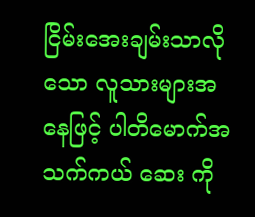ငြိမ်းအေးချမ်းသာလိုသော လူသားများအနေဖြင့် ပါတိမောက်အသက်ကယ် ဆေး ကို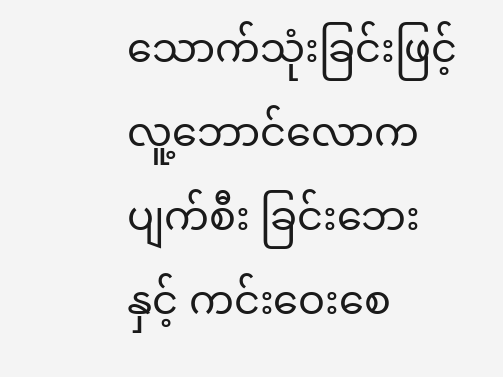သောက်သုံးခြင်းဖြင့် လူ့ဘောင်လောက ပျက်စီး ခြင်းဘေးနှင့် ကင်းဝေးစေ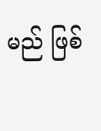မည် ဖြစ်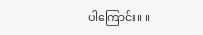ပါကြောင်း။ ။